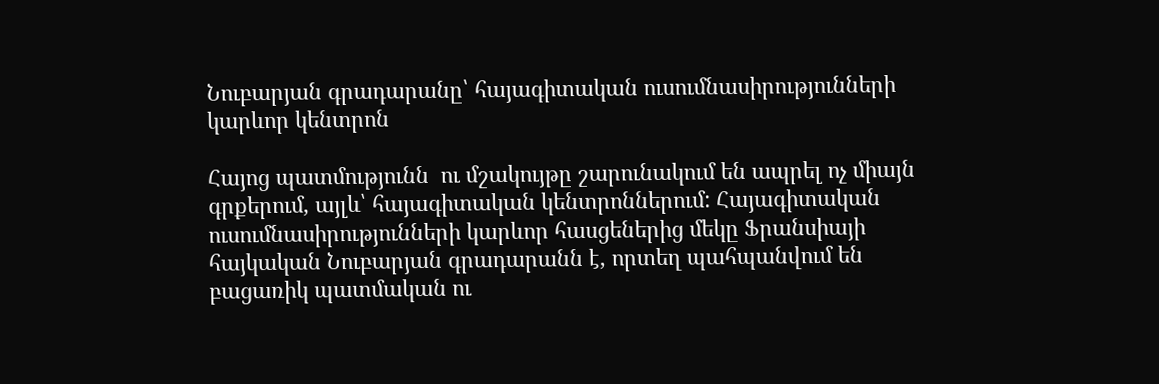Նուբարյան գրադարանը՝ հայագիտական ուսումնասիրությունների կարևոր կենտրոն

Հայոց պատմությունն  ու մշակույթը շարունակում են ապրել ոչ միայն գրքերում, այլև՝ հայագիտական կենտրոններում: Հայագիտական ուսումնասիրությունների կարևոր հասցեներից մեկը Ֆրանսիայի հայկական Նուբարյան գրադարանն է, որտեղ պահպանվում են բացառիկ պատմական ու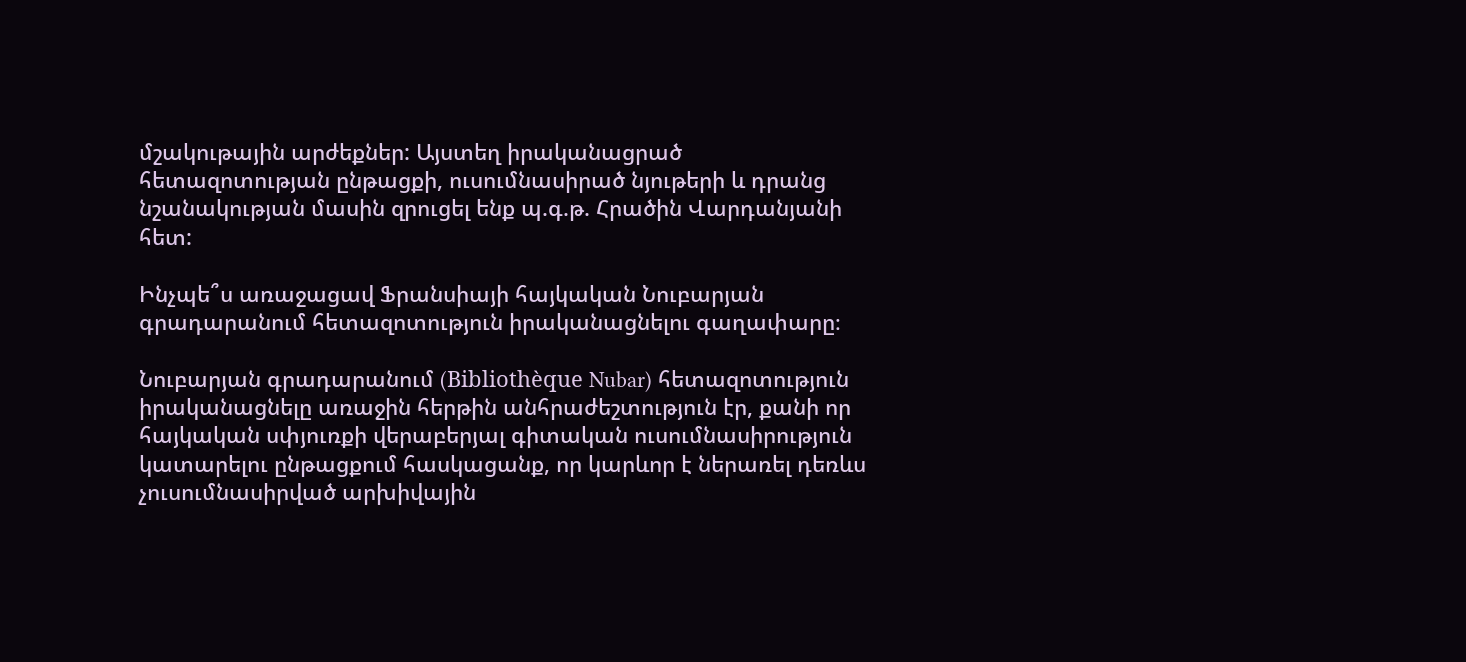մշակութային արժեքներ: Այստեղ իրականացրած հետազոտության ընթացքի, ուսումնասիրած նյութերի և դրանց նշանակության մասին զրուցել ենք պ.գ.թ. Հրածին Վարդանյանի հետ:

Ինչպե՞ս առաջացավ Ֆրանսիայի հայկական Նուբարյան գրադարանում հետազոտություն իրականացնելու գաղափարը։

Նուբարյան գրադարանում (Bibliothèque Nubar) հետազոտություն իրականացնելը առաջին հերթին անհրաժեշտություն էր, քանի որ հայկական սփյուռքի վերաբերյալ գիտական ուսումնասիրություն կատարելու ընթացքում հասկացանք, որ կարևոր է ներառել դեռևս չուսումնասիրված արխիվային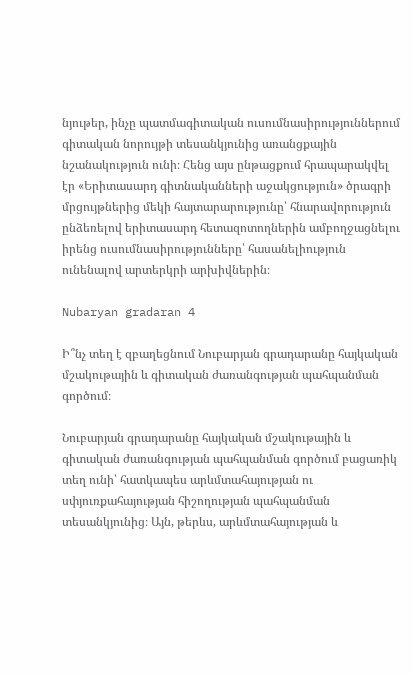նյութեր, ինչը պատմագիտական ուսումնասիրություններում գիտական նորույթի տեսանկյունից առանցքային նշանակություն ունի։ Հենց այս ընթացքում հրապարակվել էր «Երիտասարդ գիտնականների աջակցություն» ծրագրի մրցույթներից մեկի հայտարարությունը՝ հնարավորություն ընձեռելով երիտասարդ հետազոտողներին ամբողջացնելու իրենց ուսումնասիրությունները՝ հասանելիություն ունենալով արտերկրի արխիվներին։

Nubaryan gradaran 4

Ի՞նչ տեղ է զբաղեցնում Նուբարյան գրադարանը հայկական մշակութային և գիտական ժառանգության պահպանման գործում։

Նուբարյան գրադարանը հայկական մշակութային և գիտական ժառանգության պահպանման գործում բացառիկ տեղ ունի՝ հատկապես արևմտահայության ու սփյուռքահայության հիշողության պահպանման տեսանկյունից։ Այն, թերևս, արևմտահայության և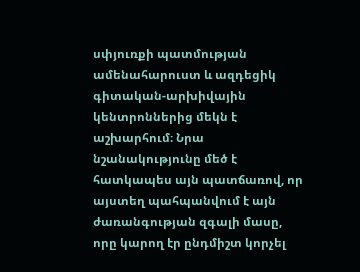սփյուռքի պատմության ամենահարուստ և ազդեցիկ գիտական-արխիվային կենտրոններից մեկն է աշխարհում։ Նրա նշանակությունը մեծ է հատկապես այն պատճառով, որ այստեղ պահպանվում է այն ժառանգության զգալի մասը, որը կարող էր ընդմիշտ կորչել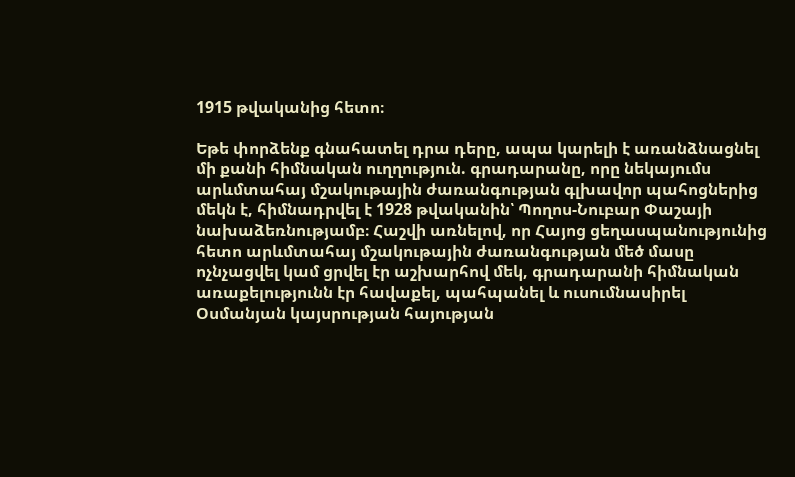1915 թվականից հետո։

Եթե փորձենք գնահատել դրա դերը, ապա կարելի է առանձնացնել մի քանի հիմնական ուղղություն. գրադարանը, որը նեկայումս արևմտահայ մշակութային ժառանգության գլխավոր պահոցներից մեկն է, հիմնադրվել է 1928 թվականին՝ Պողոս-Նուբար Փաշայի նախաձեռնությամբ։ Հաշվի առնելով, որ Հայոց ցեղասպանությունից հետո արևմտահայ մշակութային ժառանգության մեծ մասը ոչնչացվել կամ ցրվել էր աշխարհով մեկ, գրադարանի հիմնական առաքելությունն էր հավաքել, պահպանել և ուսումնասիրել Օսմանյան կայսրության հայության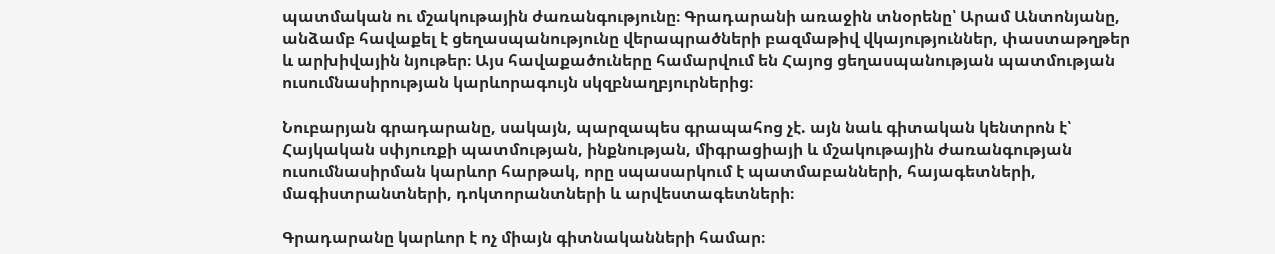պատմական ու մշակութային ժառանգությունը։ Գրադարանի առաջին տնօրենը՝ Արամ Անտոնյանը, անձամբ հավաքել է ցեղասպանությունը վերապրածների բազմաթիվ վկայություններ, փաստաթղթեր և արխիվային նյութեր։ Այս հավաքածուները համարվում են Հայոց ցեղասպանության պատմության ուսումնասիրության կարևորագույն սկզբնաղբյուրներից։

Նուբարյան գրադարանը, սակայն, պարզապես գրապահոց չէ. այն նաև գիտական կենտրոն է՝ Հայկական սփյուռքի պատմության, ինքնության, միգրացիայի և մշակութային ժառանգության ուսումնասիրման կարևոր հարթակ, որը սպասարկում է պատմաբանների, հայագետների, մագիստրանտների, դոկտորանտների և արվեստագետների։

Գրադարանը կարևոր է ոչ միայն գիտնականների համար։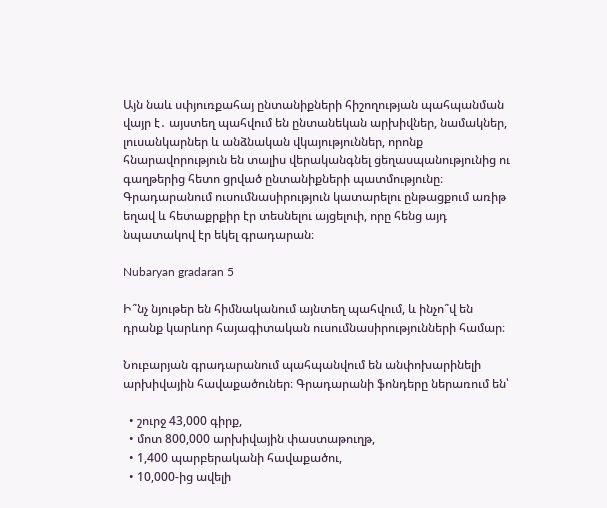Այն նաև սփյուռքահայ ընտանիքների հիշողության պահպանման վայր է․ այստեղ պահվում են ընտանեկան արխիվներ, նամակներ, լուսանկարներ և անձնական վկայություններ, որոնք հնարավորություն են տալիս վերականգնել ցեղասպանությունից ու գաղթերից հետո ցրված ընտանիքների պատմությունը։ Գրադարանում ուսումնասիրություն կատարելու ընթացքում առիթ եղավ և հետաքրքիր էր տեսնելու այցելուի, որը հենց այդ նպատակով էր եկել գրադարան։

Nubaryan gradaran 5

Ի՞նչ նյութեր են հիմնականում այնտեղ պահվում, և ինչո՞վ են դրանք կարևոր հայագիտական ուսումնասիրությունների համար։

Նուբարյան գրադարանում պահպանվում են անփոխարինելի արխիվային հավաքածուներ։ Գրադարանի ֆոնդերը ներառում են՝

  • շուրջ 43,000 գիրք,
  • մոտ 800,000 արխիվային փաստաթուղթ,
  • 1,400 պարբերականի հավաքածու,
  • 10,000-ից ավելի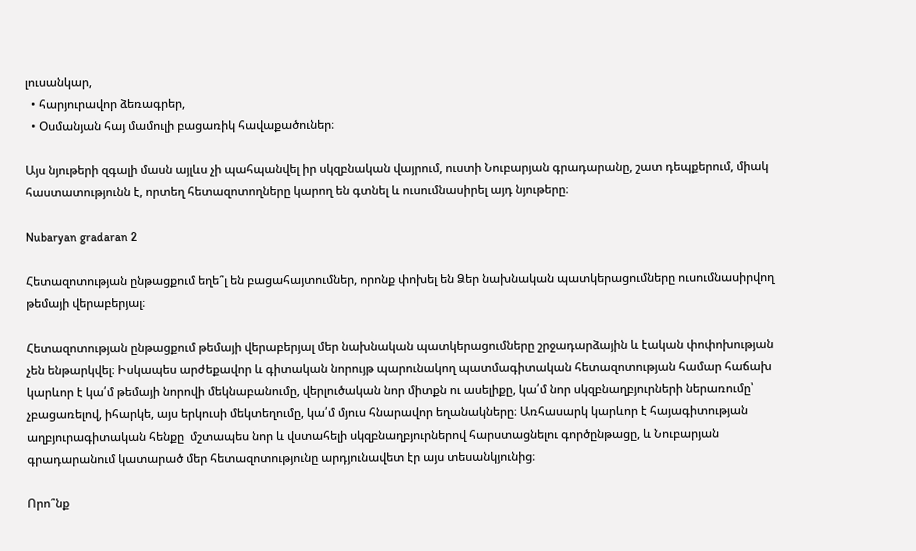լուսանկար,
  • հարյուրավոր ձեռագրեր,
  • Օսմանյան հայ մամուլի բացառիկ հավաքածուներ։

Այս նյութերի զգալի մասն այլևս չի պահպանվել իր սկզբնական վայրում, ուստի Նուբարյան գրադարանը, շատ դեպքերում, միակ հաստատությունն է, որտեղ հետազոտողները կարող են գտնել և ուսումնասիրել այդ նյութերը։

Nubaryan gradaran 2

Հետազոտության ընթացքում եղե՞լ են բացահայտումներ, որոնք փոխել են Ձեր նախնական պատկերացումները ուսումնասիրվող թեմայի վերաբերյալ։

Հետազոտության ընթացքում թեմայի վերաբերյալ մեր նախնական պատկերացումները շրջադարձային և էական փոփոխության չեն ենթարկվել։ Իսկապես արժեքավոր և գիտական նորույթ պարունակող պատմագիտական հետազոտության համար հաճախ կարևոր է կա՛մ թեմայի նորովի մեկնաբանումը, վերլուծական նոր միտքն ու ասելիքը, կա՛մ նոր սկզբնաղբյուրների ներառումը՝ չբացառելով, իհարկե, այս երկուսի մեկտեղումը, կա՛մ մյուս հնարավոր եղանակները։ Առհասարկ կարևոր է հայագիտության աղբյուրագիտական հենքը  մշտապես նոր և վստահելի սկզբնաղբյուրներով հարստացնելու գործընթացը, և Նուբարյան գրադարանում կատարած մեր հետազոտությունը արդյունավետ էր այս տեսանկյունից։

Որո՞նք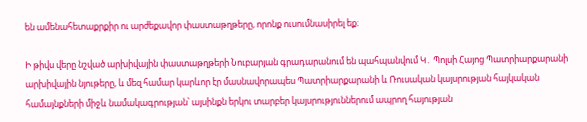են ամենահետաքրքիր ու արժեքավոր փաստաթղթերը, որոնք ուսումնասիրել եք։

Ի թիվս վերը նշված արխիվային փաստաթղթերի Նուբարյան գրադարանում են պահպանվում Կ․ Պոլսի Հայոց Պատրիարքարանի արխիվային նյութերը, և մեզ համար կարևոր էր մասնավորապես Պատրիարքարանի և Ռուսական կայսրության հայկական համայնքների միջև նամակագրության՝ այսինքն երկու տարբեր կայսրություններում ապրող հայության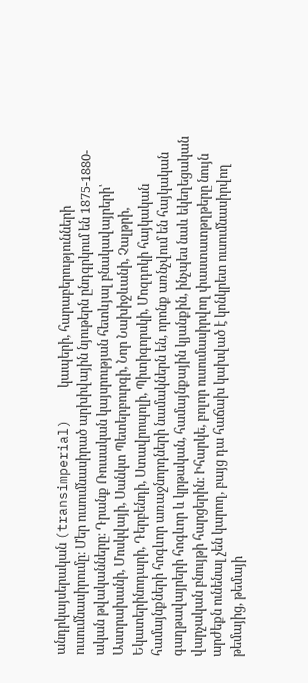անդրկայսերական (transimperial)    կապերի, հարաբերությունների ուսումնասիրումը։ Մեր ուսումնասիրած արխիվային նյութերն ընդգրկում են 1875-1880-ական թվականները։ Դրանք Ռուսական կայսրության հետևյալ բնակավայրերի՝ Աստրախանի, Մոսկվայի, Սանկտ Պետերբուրգի, Նոր Նախիջևանի, Չալթրի, Եկատերինոդարի, Դերբենդի, Ստավրոպոլի, Պիտիգորսկի, Մոզդոկի հայկական համայնքների հոգևոր առաջնորդների նամակներն են, որոնք առնչվում են հայկական գաղթավայրերի հոգևոր և կրթական, համայնքային կյանքին, ինչպես նաև եկեղեցական վարչական բնույթի հարցերին։ Իհարկե, բոլոր ուսումասիրվող փաստատթղթերը նույն արժեքն ունենալ չեն կարող, բայց դա հաճախ կախված է կոնկրետ ուսումնասիրվող թեմայից, թեմայի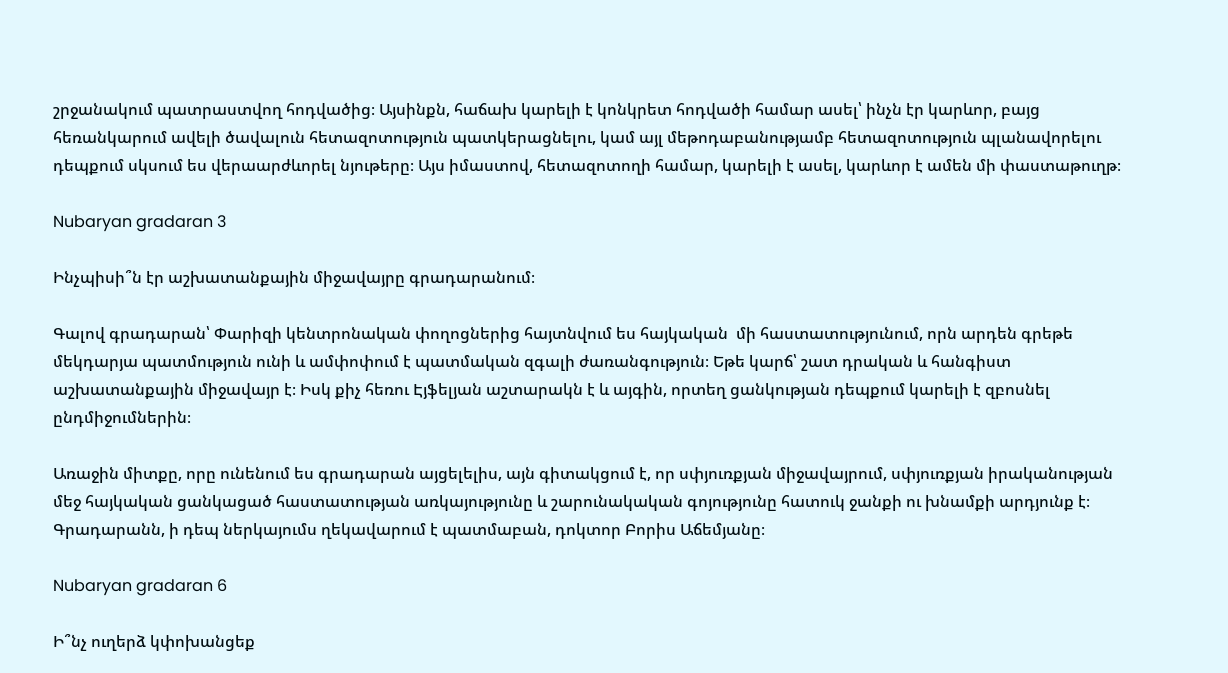շրջանակում պատրաստվող հոդվածից։ Այսինքն, հաճախ կարելի է կոնկրետ հոդվածի համար ասել՝ ինչն էր կարևոր, բայց հեռանկարում ավելի ծավալուն հետազոտություն պատկերացնելու, կամ այլ մեթոդաբանությամբ հետազոտություն պլանավորելու դեպքում սկսում ես վերաարժևորել նյութերը։ Այս իմաստով, հետազոտողի համար, կարելի է ասել, կարևոր է ամեն մի փաստաթուղթ։

Nubaryan gradaran 3

Ինչպիսի՞ն էր աշխատանքային միջավայրը գրադարանում։

Գալով գրադարան՝ Փարիզի կենտրոնական փողոցներից հայտնվում ես հայկական  մի հաստատությունում, որն արդեն գրեթե մեկդարյա պատմություն ունի և ամփոփում է պատմական զգալի ժառանգություն։ Եթե կարճ՝ շատ դրական և հանգիստ աշխատանքային միջավայր է։ Իսկ քիչ հեռու Էյֆելյան աշտարակն է և այգին, որտեղ ցանկության դեպքում կարելի է զբոսնել ընդմիջումներին։

Առաջին միտքը, որը ունենում ես գրադարան այցելելիս, այն գիտակցում է, որ սփյուռքյան միջավայրում, սփյուռքյան իրականության մեջ հայկական ցանկացած հաստատության առկայությունը և շարունակական գոյությունը հատուկ ջանքի ու խնամքի արդյունք է։ Գրադարանն, ի դեպ ներկայումս ղեկավարում է պատմաբան, դոկտոր Բորիս Աճեմյանը։

Nubaryan gradaran 6

Ի՞նչ ուղերձ կփոխանցեք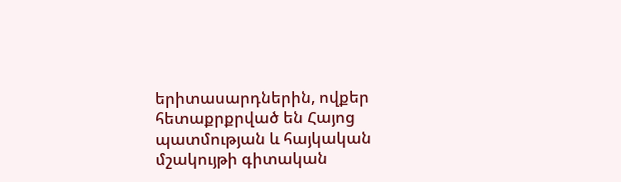երիտասարդներին, ովքեր հետաքրքրված են Հայոց պատմության և հայկական մշակույթի գիտական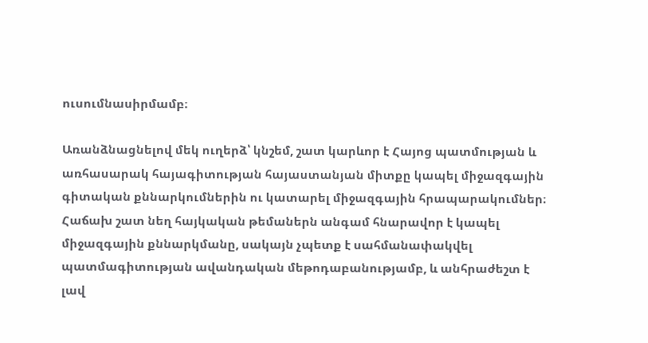ուսումնասիրմամբ։

Առանձնացնելով մեկ ուղերձ՝ կնշեմ, շատ կարևոր է Հայոց պատմության և առհասարակ հայագիտության հայաստանյան միտքը կապել միջազգային գիտական քննարկումներին ու կատարել միջազգային հրապարակումներ։ Հաճախ շատ նեղ հայկական թեմաներն անգամ հնարավոր է կապել միջազգային քննարկմանը, սակայն չպետք է սահմանափակվել պատմագիտության ավանդական մեթոդաբանությամբ, և անհրաժեշտ է լավ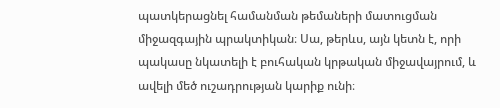պատկերացնել համանման թեմաների մատուցման միջազգային պրակտիկան։ Սա, թերևս, այն կետն է, որի պակասը նկատելի է բուհական կրթական միջավայրում, և ավելի մեծ ուշադրության կարիք ունի։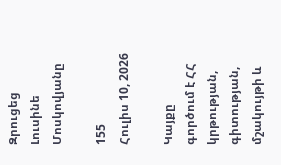Զրուցեց Լուսինե Մոսկովյանը

155
Հուլիս 10, 2026

Կայքը գործում է ՀՀ կրթության, գիտության, մշակույթի և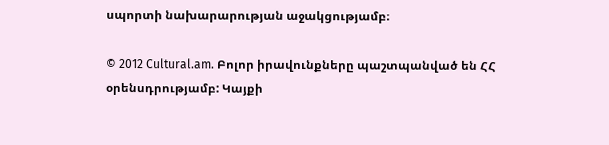սպորտի նախարարության աջակցությամբ։

© 2012 Cultural.am. Բոլոր իրավունքները պաշտպանված են ՀՀ օրենսդրությամբ: Կայքի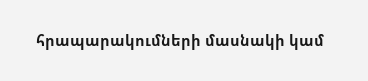հրապարակումների մասնակի կամ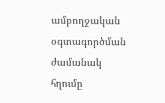ամբողջական օգտագործման ժամանակ հղումը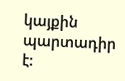կայքին պարտադիր է: